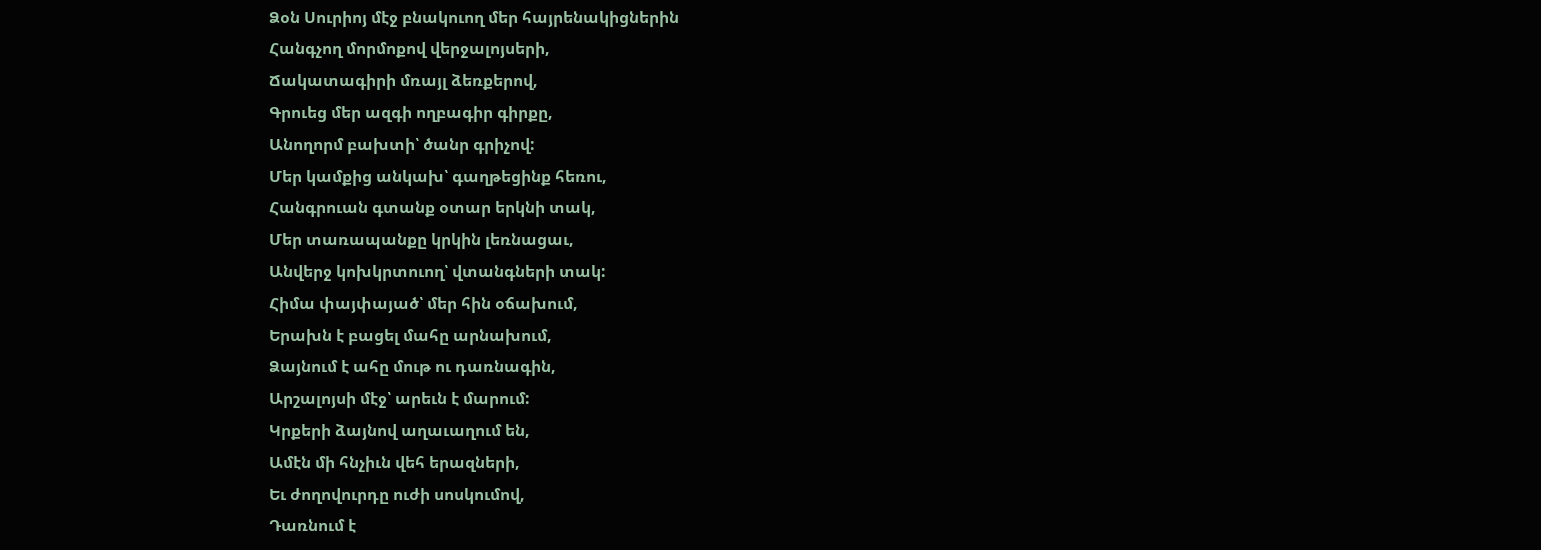Ձօն Սուրիոյ մէջ բնակուող մեր հայրենակիցներին
Հանգչող մորմոքով վերջալոյսերի,
Ճակատագիրի մռայլ ձեռքերով,
Գրուեց մեր ազգի ողբագիր գիրքը,
Անողորմ բախտի՝ ծանր գրիչով:
Մեր կամքից անկախ՝ գաղթեցինք հեռու,
Հանգրուան գտանք օտար երկնի տակ,
Մեր տառապանքը կրկին լեռնացաւ,
Անվերջ կոխկրտուող՝ վտանգների տակ:
Հիմա փայփայած՝ մեր հին օճախում,
Երախն է բացել մահը արնախում,
Ձայնում է ահը մութ ու դառնագին,
Արշալոյսի մէջ՝ արեւն է մարում:
Կրքերի ձայնով աղաւաղում են,
Ամէն մի հնչիւն վեհ երազների,
Եւ ժողովուրդը ուժի սոսկումով,
Դառնում է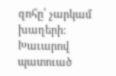զոհը՝ չարկամ խաղերի:
Խաւարով պատուած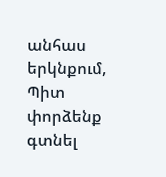անհաս երկնքում,
Պիտ փորձենք գտնել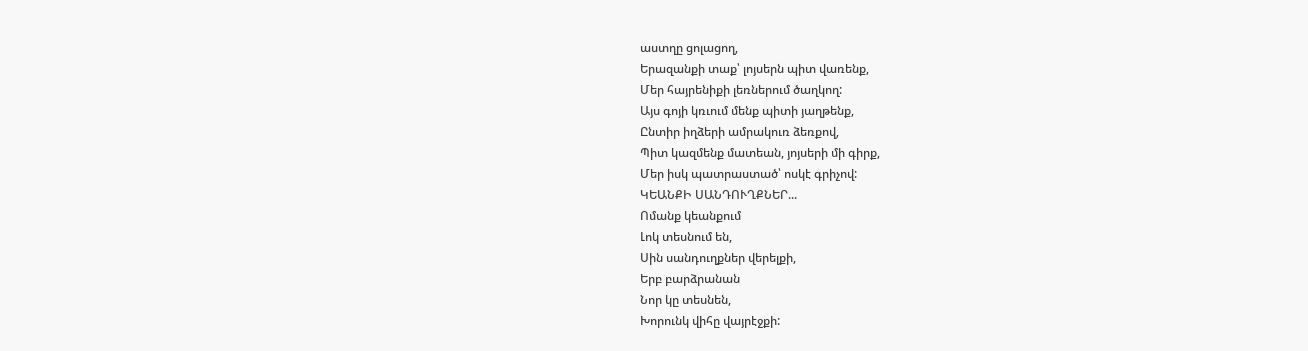աստղը ցոլացող,
Երազանքի տաք՝ լոյսերն պիտ վառենք,
Մեր հայրենիքի լեռներում ծաղկող:
Այս գոյի կռւում մենք պիտի յաղթենք,
Ընտիր իղձերի ամրակուռ ձեռքով,
Պիտ կազմենք մատեան, յոյսերի մի գիրք,
Մեր իսկ պատրաստած՝ ոսկէ գրիչով:
ԿԵԱՆՔԻ ՍԱՆԴՈՒՂՔՆԵՐ...
Ոմանք կեանքում
Լոկ տեսնում են,
Սին սանդուղքներ վերելքի,
Երբ բարձրանան
Նոր կը տեսնեն,
Խորունկ վիհը վայրէջքի: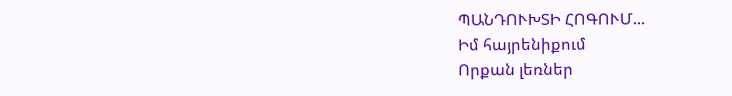ՊԱՆԴՈՒԽՏԻ ՀՈԳՈՒՄ...
Իմ հայրենիքում
Որքան լեռներ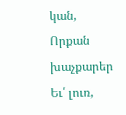կան,
Որքան խաչքարեր
Եւ՛ լուռ,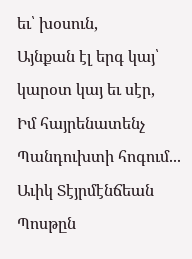եւ՝ խօսուն,
Այնքան էլ երգ կայ՝ կարօտ կայ եւ սէր,
Իմ հայրենատենչ
Պանդուխտի հոգում...
Աւիկ Տէյրմէնճեան
Պոսթըն